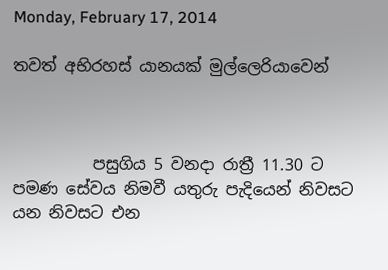Monday, February 17, 2014

තවත් අභිරහස් යානයක් මුල්ලෙරියාවෙන්



          පසුගිය 5 වනදා රාත්‍රී 11.30 ට පමණ සේවය නිමවී යතුරු පැදියෙන් නිවසට යන නිවසට එන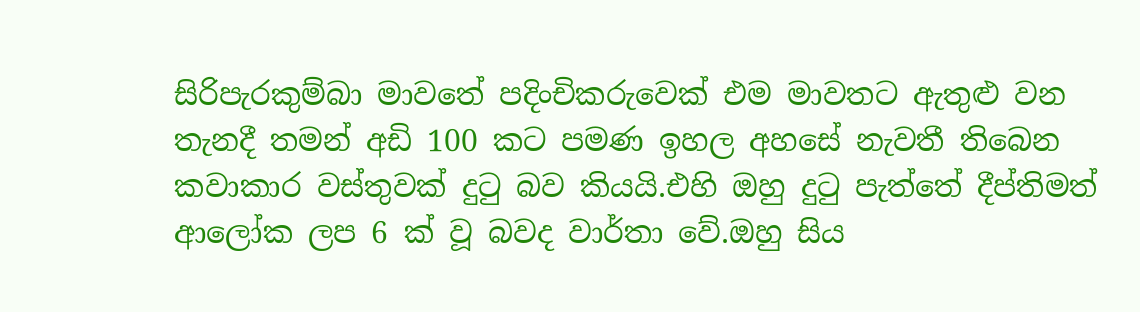සිරිපැරකුම්බා මාවතේ පදිංචිකරුවෙක් එම මාවතට ඇතුළු වන තැනදී තමන් අඩි 100 කට පමණ ඉහල අහසේ නැවතී තිබෙන කවාකාර වස්තුවක් දුටු බව කියයි.එහි ඔහු දුටු පැත්තේ දීප්තිමත් ආලෝක ලප 6 ක් වූ බවද වාර්තා වේ.ඔහු සිය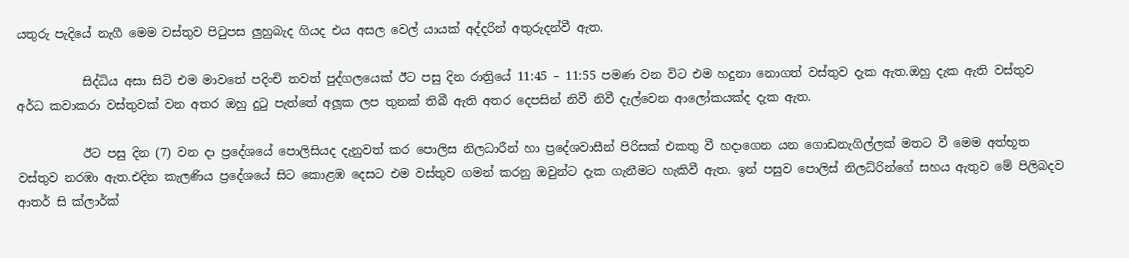යතුරු පැදියේ නැගී මෙම වස්තුව පිටුපස ලුහුබැද ගියද එය අසල වෙල් යායක් අද්දරින් අතුරුදන්වී ඇත.

           සිද්ධිය අසා සිටි එම මාවතේ පදිංචි තවත් පුද්ගලයෙක් ඊට පසු දින රාත්‍රියේ 11:45 – 11:55 පමණ වන විට එම හදුනා නොගත් වස්තුව දැක ඇත.ඔහු දැක ඇති වස්තුව අර්ධ කවාකරා වස්තුවක් වන අතර ඔහු දුටු පැත්තේ අලූක ලප තුනක් තිබී ඇති අතර දෙපසින් නිවී නිවී දැල්වෙන ආලෝකයක්ද දැක ඇත.

           ඊට පසු දින (7) වන දා ප්‍රදේශයේ පොලිසියද දැනුවත් කර පොලිස නිලධාරීන් හා ප්‍රදේශවාසීන් පිරිසක් එකතු වී හදාගෙන යන ගොඩනැගිල්ලක් මතට වී මෙම අත්භූත වස්තුව නරඹා ඇත.එදින කැලණිය ප්‍රදේශයේ සිට කොළඹ දෙසට එම වස්තුව ගමන් කරනු ඔවුන්ට දැක ගැනීමට හැකිවී ඇත. ඉන් පසුව පොලිස් නිලධ්රින්ගේ සහය ඇතුව මේ පිලිබදව ආතර් සි ක්ලාර්ක්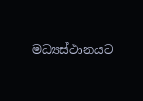මධ්‍යස්ථානයට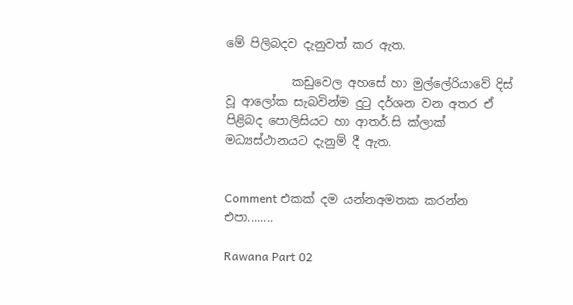මේ පිලිබදව දැනුවත් කර ඇත.

           කඩුවෙල අහසේ හා මුල්ලේරියාවේ දිස් වූ ආලෝක සැබවින්ම දුටු දර්ශන වන අතර ඒ පිළිබද පොලිසියට හා ආතර්.සි ක්ලාක් මධ්‍යස්ථානයට දැනුම් දී ඇත.


Comment එකක් දම යන්නඅමතක කරන්න එපා........

Rawana Part 02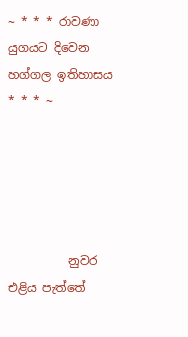~ * * * රාවණා යුගයට දිවෙන හග්ගල ඉතිහාසය * * * ~





          නුවර එළිය පැත්තේ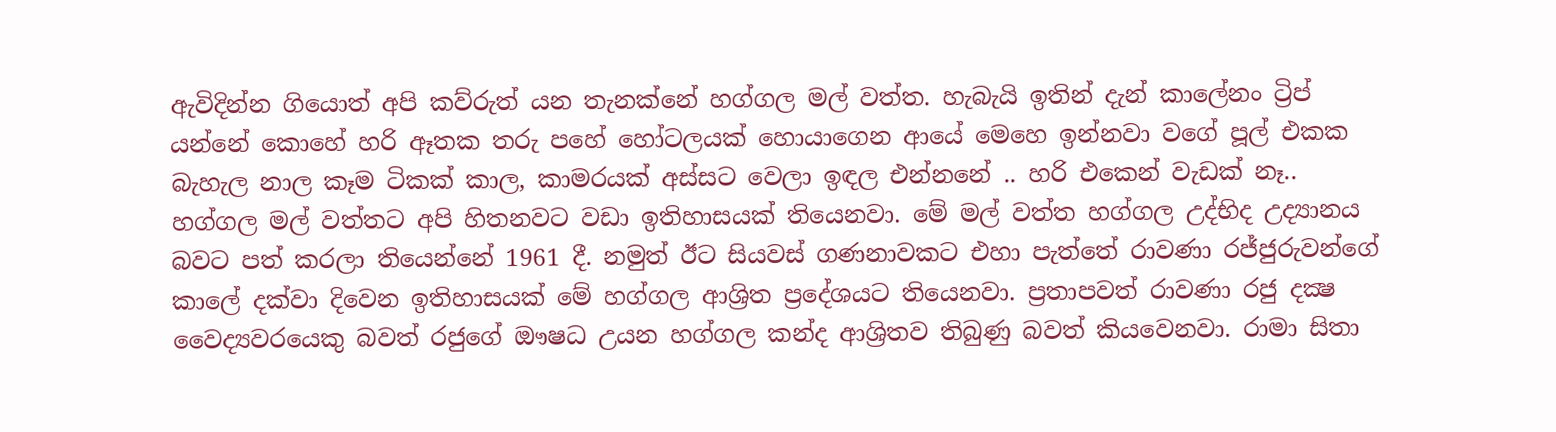ඇවිදින්න ගියොත් අපි කව්රුත් යන තැනක්නේ හග්ගල මල් වත්ත. හැබැයි ඉතින් දැන් කාලේනං ට්‍රිප් යන්නේ කොහේ හරි ඈතක තරු පහේ හෝටලයක් හොයාගෙන ආයේ මෙහෙ ඉන්නවා වගේ පූල් එකක බැහැල නාල කෑම ටිකක් කාල, කාමරයක් අස්සට වෙලා ඉඳල එන්නනේ .. හරි එකෙන් වැඩක් නෑ.. හග්ගල මල් වත්තට අපි හිතනවට වඩා ඉතිහාසයක් තියෙනවා. මේ මල් වත්ත හග්ගල උද්භිද උද්‍යානය බවට පත් කරලා තියෙන්නේ 1961 දී. නමුත් ඊට සියවස් ගණනාවකට එහා පැත්තේ රාවණා රජ්ජුරුවන්ගේ කාලේ දක්වා දිවෙන ඉතිහාසයක් මේ හග්ගල ආශ්‍රිත ප්‍රදේශයට තියෙනවා. ප්‍රතාපවත් රාවණා රජු දක්‍ෂ වෛද්‍යවරයෙකු බවත් රජුගේ ඖෂධ උයන හග්ගල කන්ද ආශ්‍රිතව තිබුණු බවත් කියවෙනවා. රාමා සිතා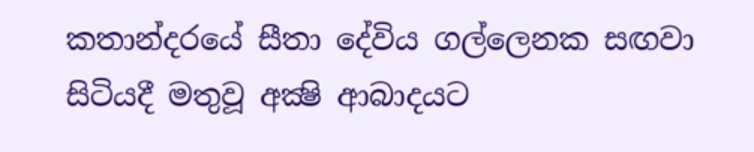කතාන්දරයේ සීතා දේවිය ගල්ලෙනක සඟවා සිටියදී මතුවූ අක්‍ෂි ආබාදයට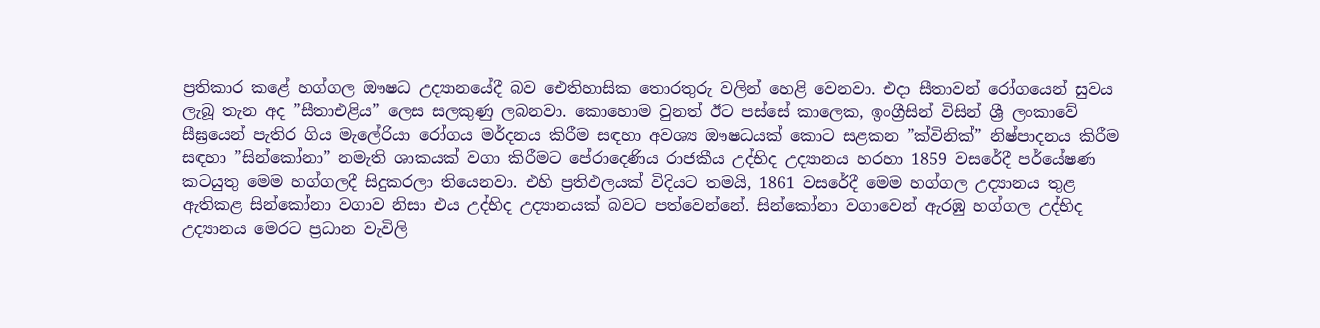ප්‍රතිකාර කළේ හග්ගල ඖෂධ උද්‍යානයේදී බව ඓතිහාසික තොරතුරු වලින් හෙළි වෙනවා. එදා සීතාවන් රෝගයෙන් සුවය ලැබූ තැන අද ”සීතාඑළිය” ලෙස සලකුණු ලබනවා. කොහොම වුනත් ඊට පස්සේ කාලෙක, ඉංග්‍රීසින් විසින් ශ්‍රී ලංකාවේ සීඝ්‍රයෙන් පැතිර ගිය මැලේරියා රෝගය මර්දනය කිරීම සඳහා අවශ්‍ය ඖෂධයක් කොට සළකන ”ක්විනික්” නිෂ්පාදනය කිරීම සඳහා ”සින්කෝනා” නමැති ශාකයක් වගා කිරීමට පේරාදෙණිය රාජකීය උද්භිද උද්‍යානය හරහා 1859 වසරේදී පර්යේෂණ කටයුතු මෙම හග්ගලදී සිදුකරලා තියෙනවා. එහි ප්‍රතිඵලයක් විදියට තමයි, 1861 වසරේදී මෙම හග්ගල උද්‍යානය තුළ ඇතිකළ සින්කෝනා වගාව නිසා එය උද්භිද උද්‍යානයක් බවට පත්වෙන්නේ. සින්කෝනා වගාවෙන් ඇරඹු හග්ගල උද්භිද උද්‍යානය මෙරට ප්‍රධාන වැවිලි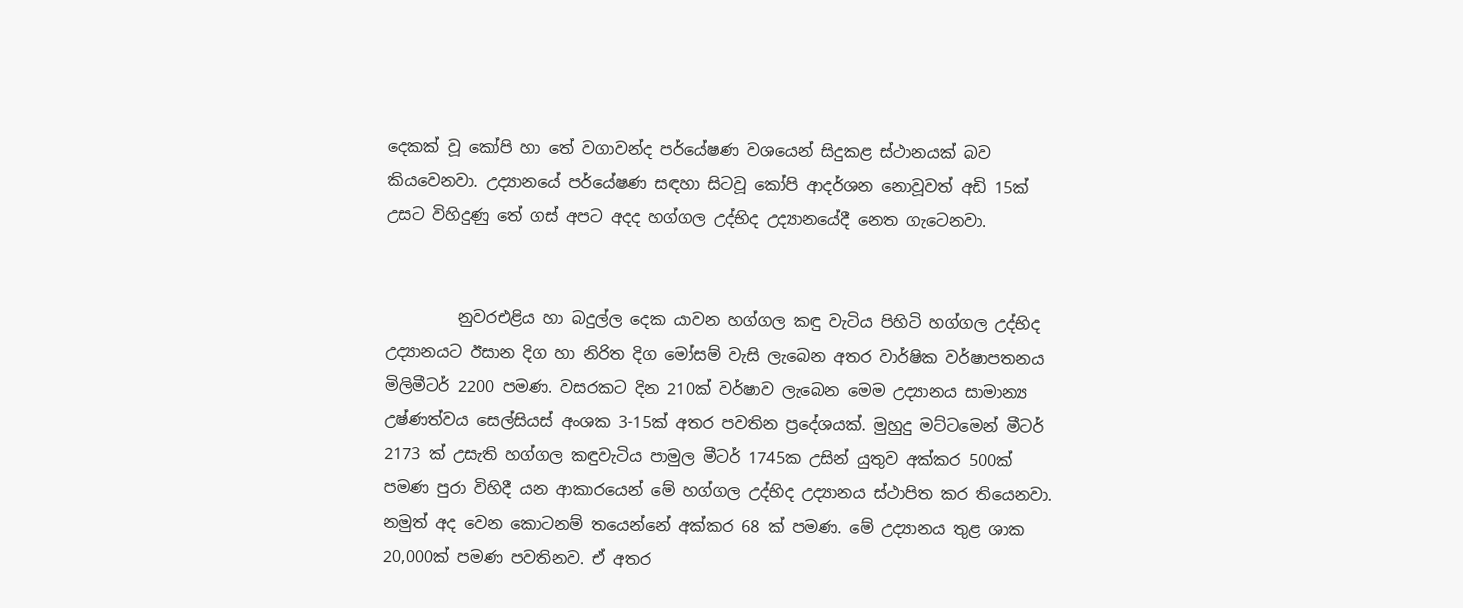දෙකක් වූ කෝපි හා තේ වගාවන්ද පර්යේෂණ වශයෙන් සිදුකළ ස්ථානයක් බව කියවෙනවා. උද්‍යානයේ පර්යේෂණ සඳහා සිටවූ කෝපි ආදර්ශන නොවූවත් අඩි 15ක් උසට විහිදුණු තේ ගස් අපට අදද හග්ගල උද්භිද උද්‍යානයේදී නෙත ගැටෙනවා.


         නුවරඑළිය හා බදුල්ල දෙක යාවන හග්ගල කඳු වැටිය පිහිටි හග්ගල උද්භිද උද්‍යානයට ඊසාන දිග හා නිරිත දිග මෝසම් වැසි ලැබෙන අතර වාර්ෂික වර්ෂාපතනය මිලිමීටර් 2200 පමණ. වසරකට දින 210ක් වර්ෂාව ලැබෙන මෙම උද්‍යානය සාමාන්‍ය උෂ්ණත්වය සෙල්සියස් අංශක 3-15ක් අතර පවතින ප්‍රදේශයක්. මුහුදු මට්ටමෙන් මීටර් 2173 ක් උසැති හග්ගල කඳුවැටිය පාමුල මීටර් 1745ක උසින් යුතුව අක්කර 500ක් පමණ පුරා විහිදී යන ආකාරයෙන් මේ හග්ගල උද්භිද උද්‍යානය ස්ථාපිත කර තියෙනවා. නමුත් අද වෙන කොටනම් තයෙන්නේ අක්කර 68 ක් පමණ. මේ උද්‍යානය තුළ ශාක 20,000ක් පමණ පවතිනව. ඒ අතර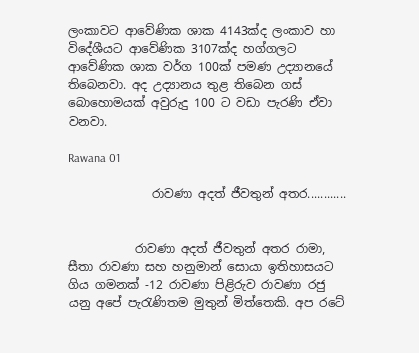ලංකාවට ආවේණික ශාක 4143ක්ද ලංකාව හා විදේශීයට ආවේණික 3107ක්ද හග්ගලට ආවේණික ශාක වර්ග 100ක් පමණ උද්‍යානයේ තිබෙනවා. අද උද්‍යානය තුළ තිබෙන ගස් බොහොමයක් අවුරුදු 100 ට වඩා පැරණි ඒවා වනවා.

Rawana 01

              රාවණා අදත් ජීවතුන් අතර............


           රාවණා අදත් ජීවතුන් අතර රාමා, සීතා රාවණා සහ හනුමාන් සොයා ඉතිහාසයට ගිය ගමනක් -12 රාවණා පිළිරුව රාවණා රජු යනු අපේ පැරැණිතම මුතුන් මිත්තෙකි. අප රටේ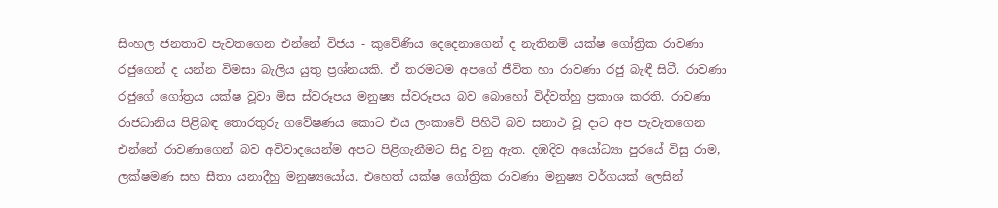සිංහල ජනතාව පැවතගෙන එන්නේ විජය - කුවේණිය දෙදෙනාගෙන් ද නැතිනම් යක්ෂ ගෝත්‍රික රාවණා රජුගෙන් ද යන්න විමසා බැලිය යුතු ප්‍රශ්නයකි. ඒ තරමටම අපගේ ජීවිත හා රාවණා රජු බැඳී සිටී. රාවණා රජුගේ ගෝත්‍රය යක්ෂ වූවා මිස ස්වරූපය මනුෂ්‍ය ස්වරූපය බව බොහෝ විද්වත්හු ප්‍රකාශ කරති. රාවණා රාජධානිය පිළිබඳ තොරතුරු ගවේෂණය කොට එය ලංකාවේ පිහිටි බව සනාථ වූ දාට අප පැවැතගෙන එන්නේ රාවණාගෙන් බව අවිවාදයෙන්ම අපට පිළිගැනීමට සිදු වනු ඇත. දඹදිව අයෝධ්‍යා පුරයේ විසු රාම, ලක්ෂමණ සහ සීතා යනාදීහු මනුෂ්‍යයෝය. එහෙත් යක්ෂ ගෝත්‍රික රාවණා මනුෂ්‍ය වර්ගයක් ලෙසින්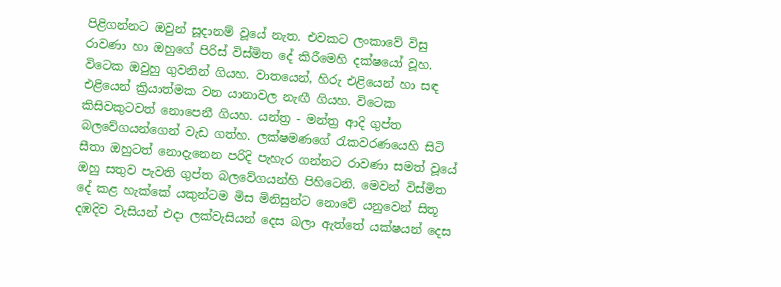පිළිගන්නට ඔවුන් සූදානම් වූයේ නැත. එවකට ලංකාවේ විසු රාවණා හා ඔහුගේ පිරිස් විස්මිත දේ කිරීමෙහි දක්ෂයෝ වූහ. විටෙක ඔවුහු ගුවනින් ගියහ. වාතයෙන්, හිරු එළියෙන් හා සඳ එළියෙන් ක්‍රියාත්මක වන යානාවල නැඟී ගියහ. විටෙක කිසිවකුටවත් නොපෙනී ගියහ. යන්ත්‍ර - මන්ත්‍ර ආදි ගුප්ත බලවේගයන්ගෙන් වැඩ ගත්හ. ලක්ෂමණගේ රැකවරණයෙහි සිටි සීතා ඔහුටත් නොදැනෙන පරිදි පැහැර ගන්නට රාවණා සමත් වූයේ ඔහු සතුව පැවති ගුප්ත බලවේගයන්හි පිහිටෙනි. මෙවන් විස්මිත දේ කළ හැක්කේ යකුන්ටම මිස මිනිසුන්ට නොවේ යනුවෙන් සිතූ දඹදිව වැසියන් එදා ලක්වැසියන් දෙස බලා ඇත්තේ යක්ෂයන් දෙස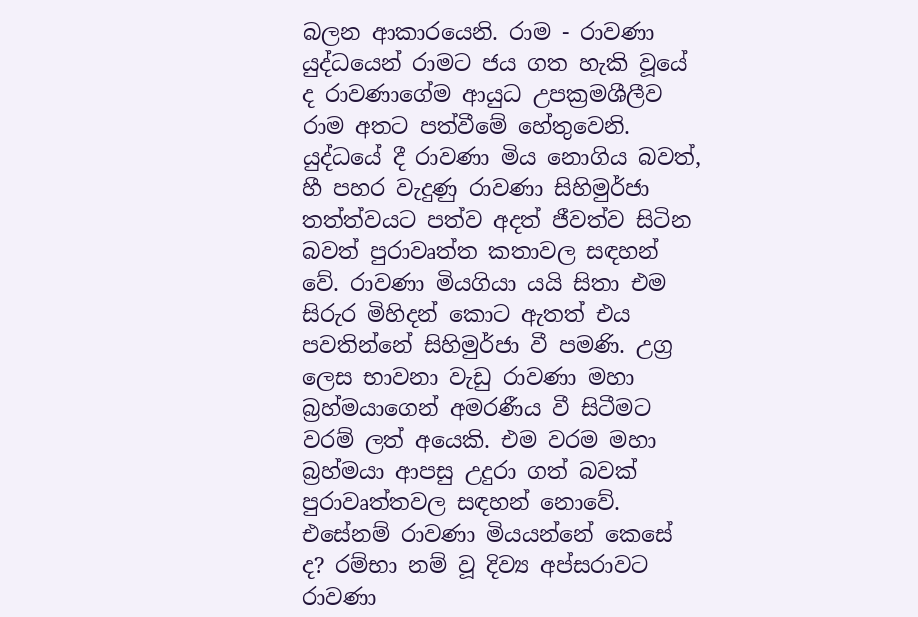බලන ආකාරයෙනි. රාම - රාවණා යුද්ධයෙන් රාමට ජය ගත හැකි වූයේ ද රාවණාගේම ආයුධ උපක්‍රමශීලීව රාම අතට පත්වීමේ හේතුවෙනි. යුද්ධයේ දී රාවණා මිය නොගිය බවත්, හී පහර වැදුණු රාවණා සිහිමුර්ජා තත්ත්වයට පත්ව අදත් ජීවත්ව සිටින බවත් පුරාවෘත්ත කතාවල සඳහන් වේ. රාවණා මියගියා යයි සිතා එම සිරුර මිහිදන් කොට ඇතත් එය පවතින්නේ සිහිමුර්ජා වී පමණි. උග්‍ර ලෙස භාවනා වැඩු රාවණා මහා බ්‍රහ්මයාගෙන් අමරණීය වී සිටීමට වරම් ලත් අයෙකි. එම වරම මහා බ්‍රහ්මයා ආපසු උදුරා ගත් බවක් පුරාවෘත්තවල සඳහන් නොවේ. එසේනම් රාවණා මියයන්නේ කෙසේ ද? රම්භා නම් වූ දිව්‍ය අප්සරාවට රාවණා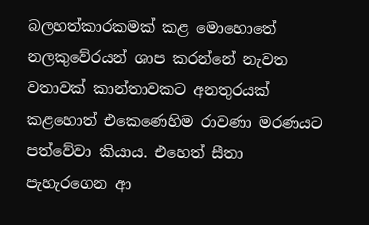බලහත්කාරකමක් කළ මොහොතේ නලකුවේරයන් ශාප කරන්නේ නැවත වතාවක් කාන්තාවකට අනතුරයක් කළහොත් එකෙණෙහිම රාවණා මරණයට පත්වේවා කියාය. එහෙත් සීතා පැහැරගෙන ආ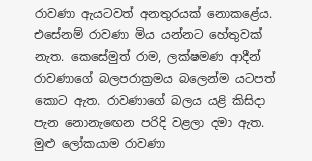රාවණා ඇයටවත් අනතුරයක් නොකළේය. එසේනම් රාවණා මිය යන්නට හේතුවක් නැත. කෙසේමුත් රාම, ලක්ෂමණ ආදීන් රාවණාගේ බලපරාක්‍රමය බලෙන්ම යටපත් කොට ඇත. රාවණාගේ බලය යළි කිසිදා පැන නොනැඟෙන පරිදි වළලා දමා ඇත. මුළු ලෝකයාම රාවණා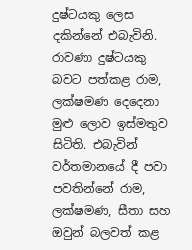දුෂ්ටයකු ලෙස දකින්නේ එබැවිනි. රාවණා දුෂ්ටයකු බවට පත්කළ රාම, ලක්ෂමණ දෙදෙනා මුළු ලොව ඉස්මතුව සිටිති. එබැවින් වර්තමානයේ දී පවා පවතින්නේ රාම, ලක්ෂමණ, සීතා සහ ඔවුන් බලවත් කළ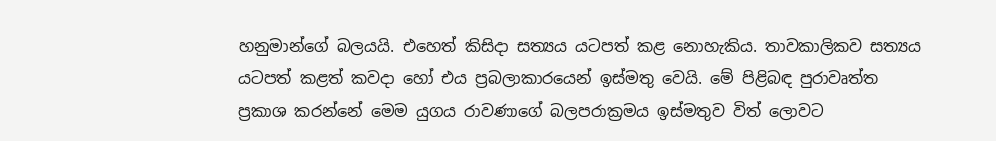හනුමාන්ගේ බලයයි. එහෙත් කිසිදා සත්‍යය යටපත් කළ නොහැකිය. තාවකාලිකව සත්‍යය යටපත් කළත් කවදා හෝ එය ප්‍රබලාකාරයෙන් ඉස්මතු වෙයි. මේ පිළිබඳ පුරාවෘත්ත ප්‍රකාශ කරන්නේ මෙම යුගය රාවණාගේ බලපරාක්‍රමය ඉස්මතුව විත් ලොවට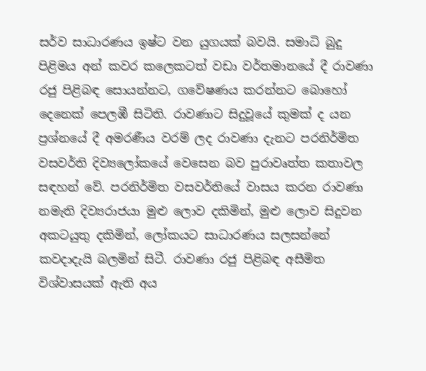සර්ව සාධාරණය ඉෂ්ට වන යුගයක් බවයි. සමාධි බුදු පිළිමය අන් කවර කලෙකටත් වඩා වර්තමානයේ දී රාවණා රජු පිළිබඳ සොයන්නට, ගවේෂණය කරන්නට බොහෝ දෙනෙක් පෙලඹී සිටිති. රාවණාට සිදුවූයේ කුමක් ද යන ප්‍රශ්නයේ දී අමරණීය වරම් ලද රාවණා දැනට පරනිර්මිත වසවර්ති දිව්‍යලෝකයේ වෙසෙන බව පුරාවෘත්ත කතාවල සඳහන් වේ. පරනිර්මිත වසවර්තියේ වාසය කරන රාවණා නමැති දිව්‍යරාජයා මුළු ලොව දකිමින්, මුළු ලොව සිදුවන අකටයුතු දකිමින්, ලෝකයට සාධාරණය සලසන්නේ කවදාදැයි බලමින් සිටී. රාවණා රජු පිළිබඳ අසීමිත විශ්වාසයක් ඇති අය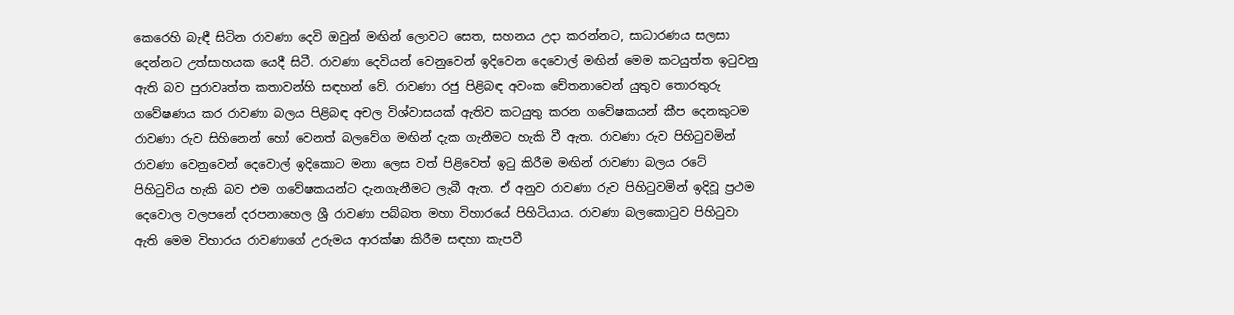කෙරෙහි බැඳී සිටින රාවණා දෙවි ඔවුන් මඟින් ලොවට සෙත, සහනය උදා කරන්නට, සාධාරණය සලසා දෙන්නට උත්සාහයක යෙදී සිටී. රාවණා දෙවියන් වෙනුවෙන් ඉදිවෙන දෙවොල් මඟින් මෙම කටයුත්ත ඉටුවනු ඇති බව පුරාවෘත්ත කතාවන්හි සඳහන් වේ. රාවණා රජු පිළිබඳ අවංක චේතනාවෙන් යුතුව තොරතුරු ගවේෂණය කර රාවණා බලය පිළිබඳ අචල විශ්වාසයක් ඇතිව කටයුතු කරන ගවේෂකයන් කීප දෙනකුටම රාවණා රුව සිහිනෙන් හෝ වෙනත් බලවේග මඟින් දැක ගැනීමට හැකි වී ඇත. රාවණා රුව පිහිටුවමින් රාවණා වෙනුවෙන් දෙවොල් ඉදිකොට මනා ලෙස වත් පිළිවෙත් ඉටු කිරීම මඟින් රාවණා බලය රටේ පිහිටුවිය හැකි බව එම ගවේෂකයන්ට දැනගැනීමට ලැබී ඇත. ඒ අනුව රාවණා රුව පිහිටුවමින් ඉදිවූ ප්‍රථම දෙවොල වලපනේ දරපනාහෙල ශ්‍රී රාවණා පබ්බත මහා විහාරයේ පිහිටියාය. රාවණා බලකොටුව පිහිටුවා ඇති මෙම විහාරය රාවණාගේ උරුමය ආරක්ෂා කිරීම සඳහා කැපවී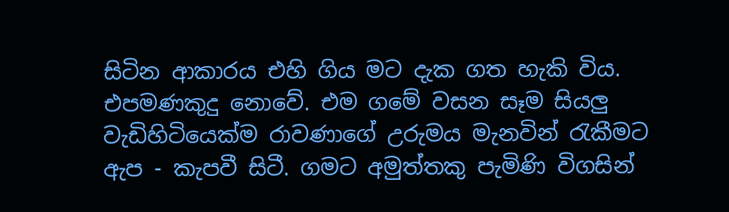සිටින ආකාරය එහි ගිය මට දැක ගත හැකි විය. එපමණකුදු නොවේ. එම ගමේ වසන සෑම සියලු වැඩිහිටියෙක්ම රාවණාගේ උරුමය මැනවින් රැකීමට ඇප - කැපවී සිටී. ගමට අමුත්තකු පැමිණි විගසින්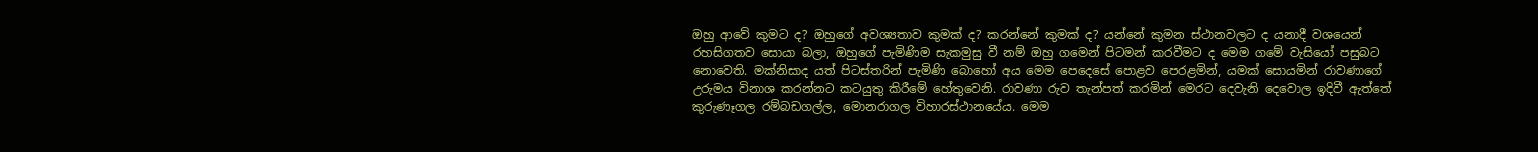ඔහු ආවේ කුමට ද? ඔහුගේ අවශ්‍යතාව කුමක් ද? කරන්නේ කුමක් ද? යන්නේ කුමන ස්ථානවලට ද යනාදී වශයෙන් රහසිගතව සොයා බලා, ඔහුගේ පැමිණිම සැකමුසු වී නම් ඔහු ගමෙන් පිටමන් කරවීමට ද මෙම ගමේ වැසියෝ පසුබට නොවෙති. මක්නිසාද යත් පිටස්තරින් පැමිණි බොහෝ අය මෙම පෙදෙසේ පොළව පෙරළමින්, යමක් සොයමින් රාවණාගේ උරුමය විනාශ කරන්නට කටයුතු කිරීමේ හේතුවෙනි. රාවණා රුව තැන්පත් කරමින් මෙරට දෙවැනි දෙවොල ඉදිවී ඇත්තේ කුරුණෑගල රම්බඩගල්ල, මොනරාගල විහාරස්ථානයේය. මෙම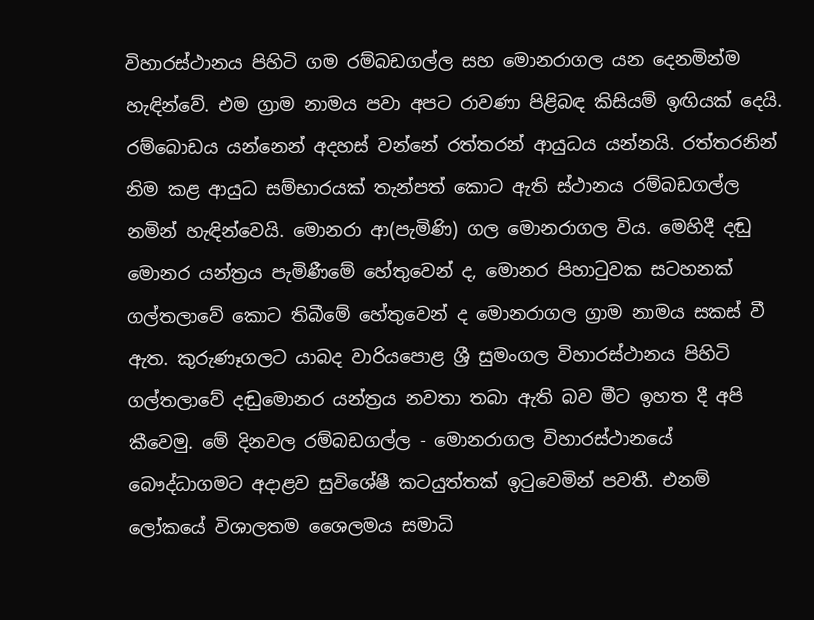විහාරස්ථානය පිහිටි ගම රම්බඩගල්ල සහ මොනරාගල යන දෙනමින්ම හැඳින්වේ. එම ග්‍රාම නාමය පවා අපට රාවණා පිළිබඳ කිසියම් ඉඟියක් දෙයි. රම්බොඩය යන්නෙන් අදහස් වන්නේ රත්තරන් ආයුධය යන්නයි. රත්තරනින් නිම කළ ආයුධ සම්භාරයක් තැන්පත් කොට ඇති ස්ථානය රම්බඩගල්ල නමින් හැඳින්වෙයි. මොනරා ආ(පැමිණි) ගල මොනරාගල විය. මෙහිදී දඬු මොනර යන්ත්‍රය පැමිණීමේ හේතුවෙන් ද, මොනර පිහාටුවක සටහනක් ගල්තලාවේ කොට තිබීමේ හේතුවෙන් ද මොනරාගල ග්‍රාම නාමය සකස් වී ඇත. කුරුණෑගලට යාබද වාරියපොළ ශ්‍රී සුමංගල විහාරස්ථානය පිහිටි ගල්තලාවේ දඬුමොනර යන්ත්‍රය නවතා තබා ඇති බව මීට ඉහත දී අපි කීවෙමු. මේ දිනවල රම්බඩගල්ල - මොනරාගල විහාරස්ථානයේ බෞද්ධාගමට අදාළව සුවිශේෂී කටයුත්තක් ඉටුවෙමින් පවතී. එනම් ලෝකයේ විශාලතම ශෛලමය සමාධි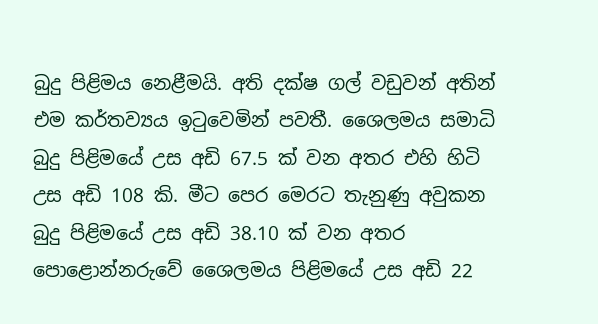බුදු පිළිමය නෙළීමයි. අති දක්ෂ ගල් වඩුවන් අතින් එම කර්තව්‍යය ඉටුවෙමින් පවතී. ශෛලමය සමාධි බුදු පිළිමයේ උස අඩි 67.5 ක් වන අතර එහි හිටි උස අඩි 108 කි. මීට පෙර මෙරට තැනුණු අවුකන බුදු පිළිමයේ උස අඩි 38.10 ක් වන අතර පොළොන්නරුවේ ශෛලමය පිළිමයේ උස අඩි 22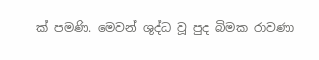ක් පමණි. මෙවන් ශුද්ධ වූ පුද බිමක රාවණා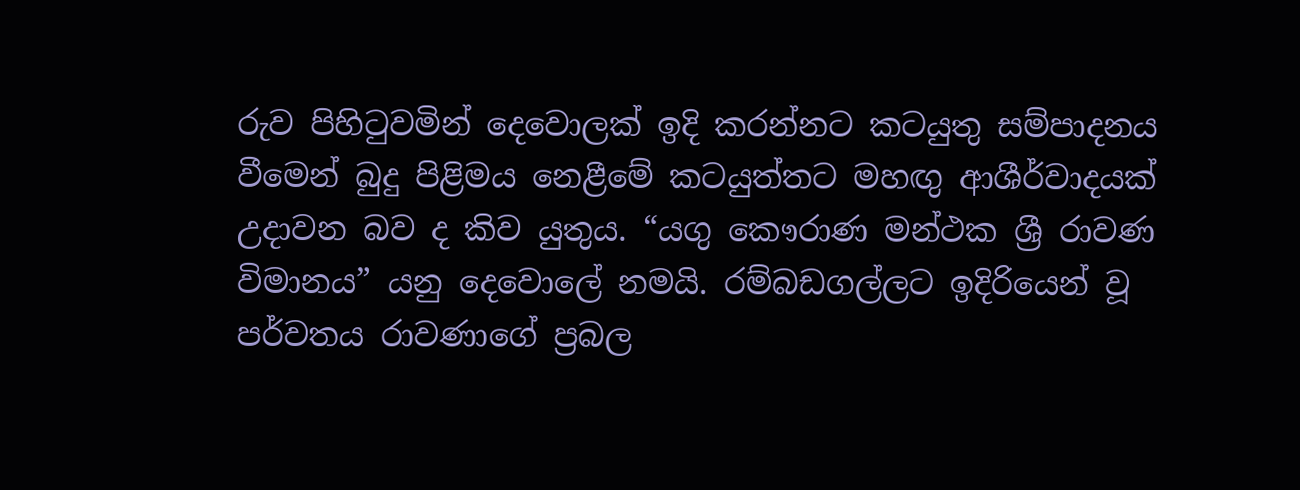රුව පිහිටුවමින් දෙවොලක් ඉදි කරන්නට කටයුතු සම්පාදනය වීමෙන් බුදු පිළිමය නෙළීමේ කටයුත්තට මහඟු ආශීර්වාදයක් උදාවන බව ද කිව යුතුය. “යගු කෞරාණ මන්ථක ශ්‍රී රාවණ විමානය” යනු දෙවොලේ නමයි. රම්බඩගල්ලට ඉදිරියෙන් වූ පර්වතය රාවණාගේ ප්‍රබල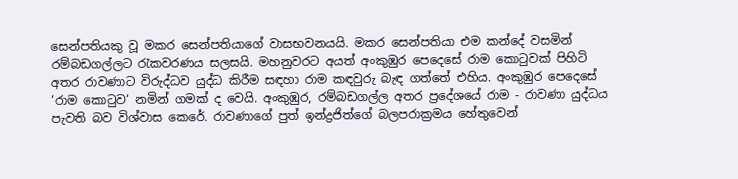සෙන්පතියකු වූ මකර සෙන්පතියාගේ වාසභවනයයි. මකර සෙන්පතියා එම කන්දේ වසමින් රම්බඩගල්ලට රැකවරණය සලසයි. මහනුවරට අයත් අංකුඹුර පෙදෙසේ රාම කොටුවක් පිහිටි අතර රාවණාට විරුද්ධව යුද්ධ කිරීම සඳහා රාම කඳවුරු බැඳ ගත්තේ එහිය. අංකුඹුර පෙදෙසේ ‘රාම කොටුව‘ නමින් ගමක් ද වෙයි. අංකුඹුර, රම්බඩගල්ල අතර ප්‍රදේශයේ රාම - රාවණා යුද්ධය පැවති බව විශ්වාස කෙරේ. රාවණාගේ පුත් ඉන්ද්‍රජිත්ගේ බලපරාක්‍රමය හේතුවෙන්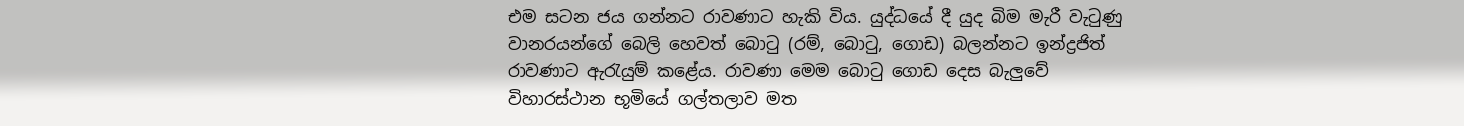එම සටන ජය ගන්නට රාවණාට හැකි විය. යුද්ධයේ දී යුද බිම මැරී වැටුණු වානරයන්ගේ බෙලි හෙවත් බොටු (රම්, බොටු, ගොඩ) බලන්නට ඉන්ද්‍රජිත් රාවණාට ඇරැයුම් කළේය. රාවණා මෙම බොටු ගොඩ දෙස බැලුවේ විහාරස්ථාන භූමියේ ගල්තලාව මත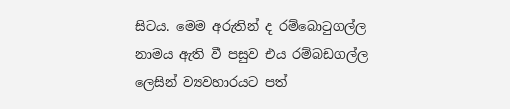සිටය. මෙම අරුතින් ද රම්බොටුගල්ල නාමය ඇති වී පසුව එය රම්බඩගල්ල ලෙසින් ව්‍යවහාරයට පත්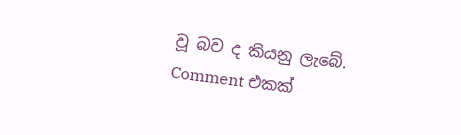වූ බව ද කියනු ලැබේ.
Comment එකක්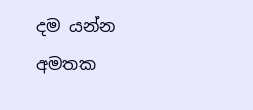දම යන්න අමතක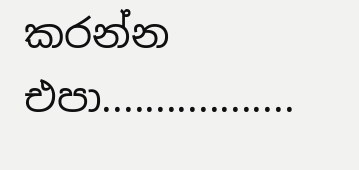කරන්න එපා..................